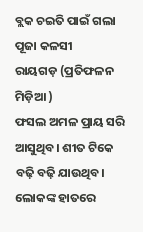ବ୍ଲକ ଚଇତି ପାଇଁ ଗଲା ପୂଜା କଳସୀ
ରାୟଗଡ଼ (ପ୍ରତିଫଳନ ମିଡ଼ିଆ )
ଫସଲ ଅମଳ ପ୍ରାୟ ସରି ଆସୁଥିବ। ଶୀତ ଟିକେ ବଢ଼ି ବଢ଼ି ଯାଉଥିବ। ଲୋକଙ୍କ ହାତରେ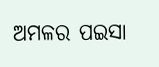ଅମଳର ପଇସା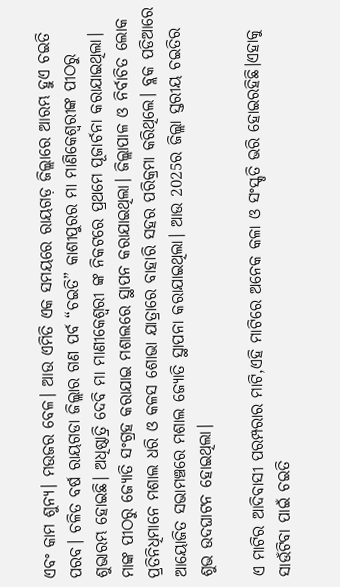ଏବଂ କାମ ଶୁନ୍ୟ। ମଉଜର ବେଳ। ଆଉ ଏମିତି ଏକ ସମୟରେ ରାୟଗଡ଼ ଜିଲ୍ଲାରେ ଆରମ୍ଭ ହୁଏ ଚଇତି ପରବ। ଚଳିତ ବର୍ଷ ରାୟଗଡା ଜିଲ୍ଲାର ଗଣ ପର୍ବ “ଚଇତି” କାଶୀପୁରର ମା ମାଣିକେଶ୍ବରୀଙ୍କ ପୀଠରୁ ଶୁଭାରମ୍ଭ ହୋଇଛି। ଅଧିଷ୍ଠାତ୍ରି ଦେବି ମା ମାଣୀକେଶ୍ବରୀ ଙ୍କ ନିକଟରେ ପ୍ରଥମେ ପୂଜାର୍ଚନା କରାଯାଇଥିଲା। ମାଙ୍କ ପୀଠରୁ ଜ୍ୟୋତି ସଂଗ୍ରହ କରାଯାଇ ମଶାଲରେ ସ୍ଥାପନ କରାଯାଇଥିଲା। ଜିଲ୍ଲାପାଳ ଓ ନିର୍ବାଚିତ ଲୋକ ପ୍ରତିନିଧିମାନେ ମଶାଲ ଧରି ଓ କଳସ ଶୋଭା ଯାତ୍ରାରେ ବାହାରି ସହର ପରିକ୍ରମା କରିଥିଲେ। ବ୍ଲକ ପଡିଆରେ ଆୟୋଜିତ ସଭାମଞ୍ଚରେ ମଶାଲ ଜ୍ୟୋତି ସ୍ଥାପନା କରାଯାଇଥିଲା। ଆଉ 2025ର ଜିଲ୍ଲା ସ୍ତରୀୟ ଚଇତିର ଶୁଭ ଉଦଘାଟନ ହୋଇଥିଲା।

ଏ ମାଟିର ଆଦିବାସୀ ପରମ୍ପରାର ମାଟି,ଏହି ମାଟିରେ ଅନେକ କଳା ଓ ସଂସ୍କୃତି ଭରି ହୋଇରହିଛି।ଏହାକୁ ସାଉଁଟିବା ପାଇଁ ଚଇତି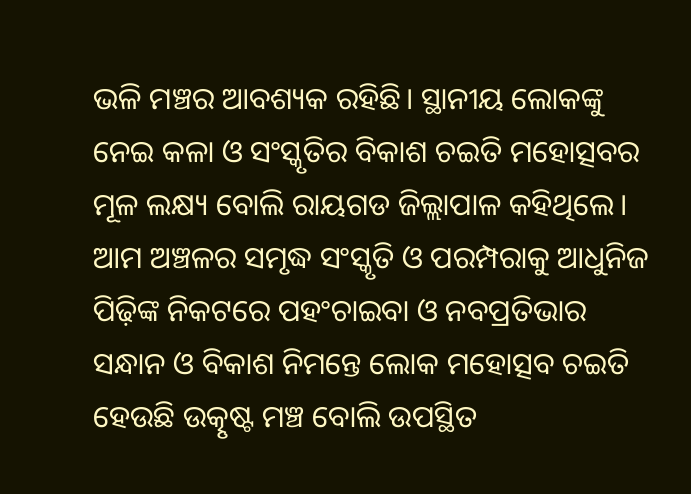ଭଳି ମଞ୍ଚର ଆବଶ୍ୟକ ରହିଛି। ସ୍ଥାନୀୟ ଲୋକଙ୍କୁ ନେଇ କଳା ଓ ସଂସ୍କୃତିର ବିକାଶ ଚଇତି ମହୋତ୍ସବର ମୂଳ ଲକ୍ଷ୍ୟ ବୋଲି ରାୟଗଡ ଜିଲ୍ଲାପାଳ କହିଥିଲେ। ଆମ ଅଞ୍ଚଳର ସମୃଦ୍ଧ ସଂସ୍କୃତି ଓ ପରମ୍ପରାକୁ ଆଧୁନିଜ ପିଢ଼ିଙ୍କ ନିକଟରେ ପହଂଚାଇବା ଓ ନବପ୍ରତିଭାର ସନ୍ଧାନ ଓ ବିକାଶ ନିମନ୍ତେ ଲୋକ ମହୋତ୍ସବ ଚଇତି ହେଉଛି ଉତ୍କୃଷ୍ଟ ମଞ୍ଚ ବୋଲି ଉପସ୍ଥିତ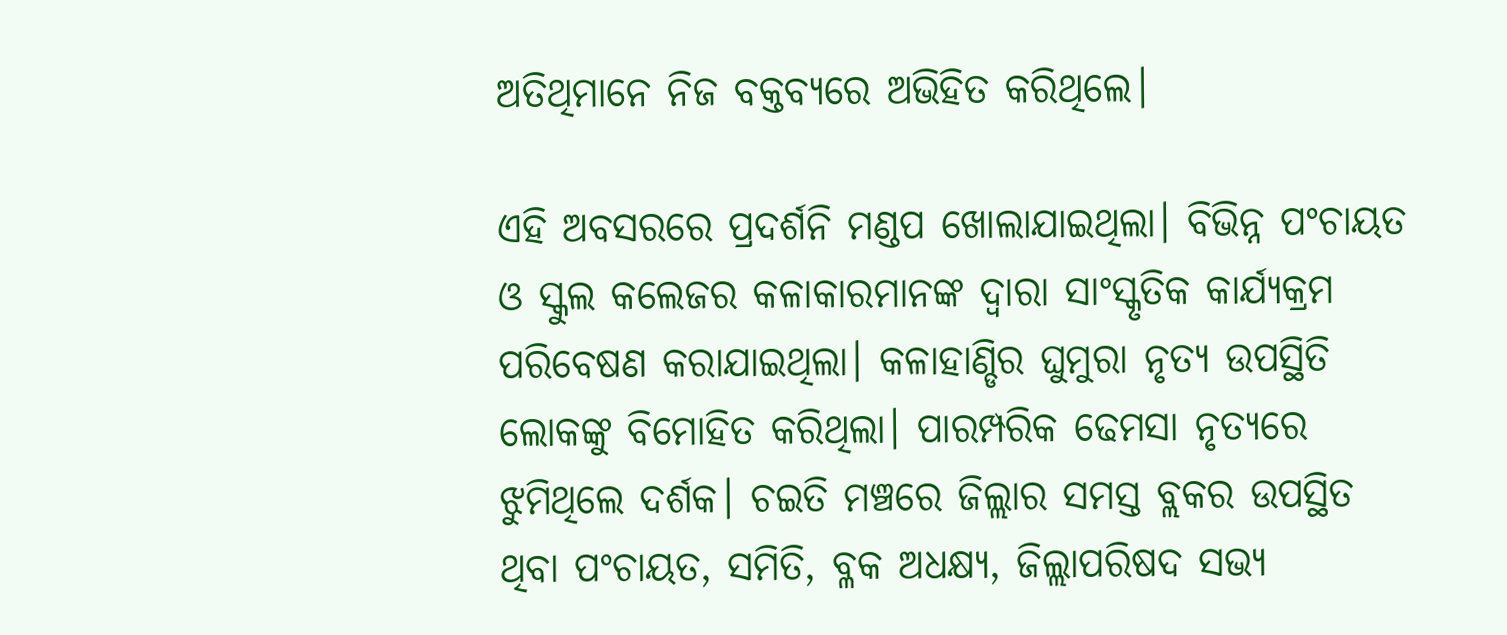ଅତିଥିମାନେ ନିଜ ବକ୍ତବ୍ୟରେ ଅଭିହିତ କରିଥିଲେ।

ଏହି ଅବସରରେ ପ୍ରଦର୍ଶନି ମଣ୍ଡପ ଖୋଲାଯାଇଥିଲା। ବିଭିନ୍ନ ପଂଚାୟତ ଓ ସ୍କୁଲ କଲେଜର କଳାକାରମାନଙ୍କ ଦ୍ୱାରା ସାଂସ୍କୃତିକ କାର୍ଯ୍ୟକ୍ରମ ପରିବେଷଣ କରାଯାଇଥିଲା। କଳାହାଣ୍ଡିର ଘୁମୁରା ନୃତ୍ୟ ଉପସ୍ଥିତି ଲୋକଙ୍କୁ ବିମୋହିତ କରିଥିଲା। ପାରମ୍ପରିକ ଢେମସା ନୃତ୍ୟରେ ଝୁମିଥିଲେ ଦର୍ଶକ। ଚଇତି ମଞ୍ଚରେ ଜିଲ୍ଲାର ସମସ୍ତ ବ୍ଲକର ଉପସ୍ଥିତ ଥିବା ପଂଚାୟତ, ସମିତି, ବ୍ଳକ ଅଧକ୍ଷ୍ୟ, ଜିଲ୍ଲାପରିଷଦ ସଭ୍ୟ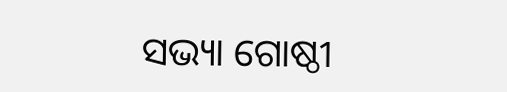ସଭ୍ୟା ଗୋଷ୍ଠୀ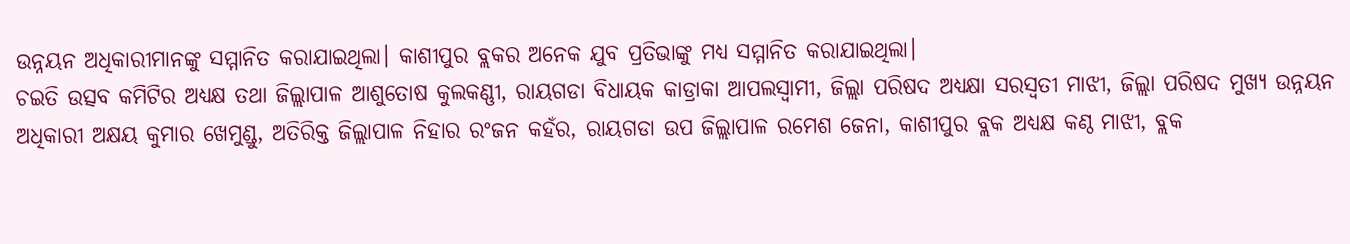ଉନ୍ନୟନ ଅଧିକାରୀମାନଙ୍କୁ ସମ୍ମାନିତ କରାଯାଇଥିଲା। କାଶୀପୁର ବ୍ଲକର ଅନେକ ଯୁବ ପ୍ରତିଭାଙ୍କୁ ମଧ୍ୟ ସମ୍ମାନିତ କରାଯାଇଥିଲା।
ଚଇତି ଉତ୍ସବ କମିଟିର ଅଧ୍ୟକ୍ଷ ତଥା ଜିଲ୍ଲାପାଳ ଆଶୁତୋଷ କୁଲକଣ୍ଣୀ, ରାୟଗଡା ବିଧାୟକ କାଡ୍ରାକା ଆପଲସ୍ବାମୀ, ଜିଲ୍ଲା ପରିଷଦ ଅଧ୍ୟକ୍ଷା ସରସ୍ବତୀ ମାଝୀ, ଜିଲ୍ଲା ପରିଷଦ ମୁଖ୍ୟ ଉନ୍ନୟନ ଅଧିକାରୀ ଅକ୍ଷୟ କୁମାର ଖେମୁଣ୍ଡୁ, ଅତିରିକ୍ତ ଜିଲ୍ଲାପାଳ ନିହାର ରଂଜନ କହଁର, ରାୟଗଡା ଉପ ଜିଲ୍ଲାପାଳ ରମେଶ ଜେନା, କାଶୀପୁର ବ୍ଲକ ଅଧ୍ୟକ୍ଷ କଣ୍ଠ ମାଝୀ, ବ୍ଲକ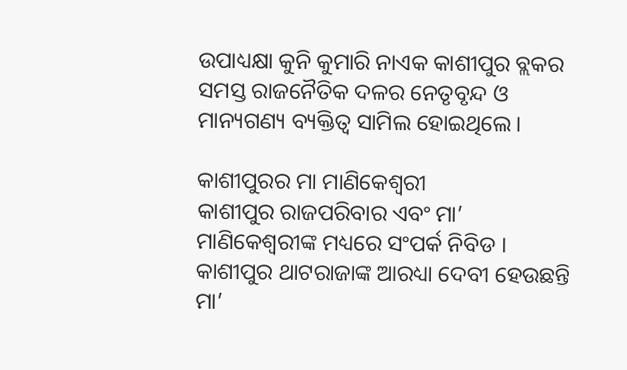ଉପାଧ୍ୟକ୍ଷା କୁନି କୁମାରି ନାଏକ କାଶୀପୁର ବ୍ଲକର ସମସ୍ତ ରାଜନୈତିକ ଦଳର ନେତୃବୃନ୍ଦ ଓ ମାନ୍ୟଗଣ୍ୟ ବ୍ୟକ୍ତିତ୍ୱ ସାମିଲ ହୋଇଥିଲେ।

କାଶୀପୁରର ମା ମାଣିକେଶ୍ବରୀ
କାଶୀପୁର ରାଜପରିବାର ଏବଂ ମା’ ମାଣିକେଶ୍ଵରୀଙ୍କ ମଧ୍ୟରେ ସଂପର୍କ ନିବିଡ । କାଶୀପୁର ଥାଟରାଜାଙ୍କ ଆରଧ୍ୟା ଦେବୀ ହେଉଛନ୍ତି ମା’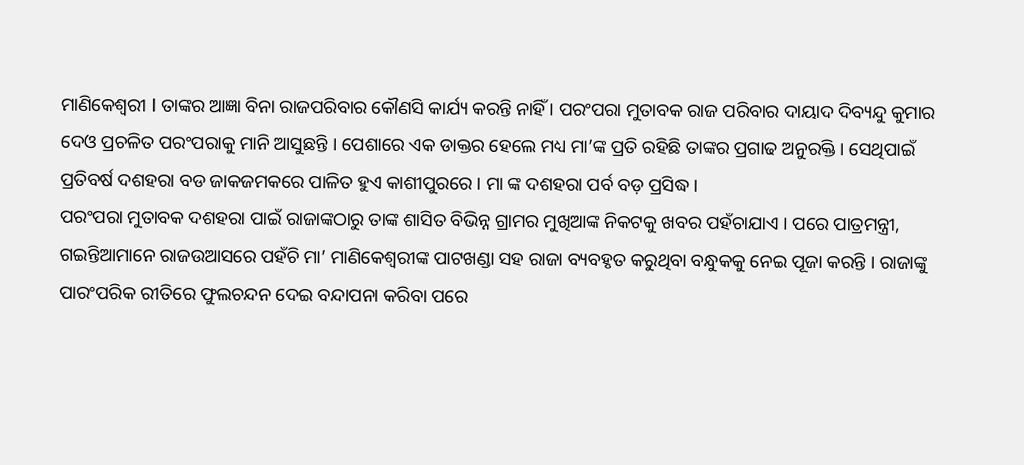ମାଣିକେଶ୍ଵରୀ I ତାଙ୍କର ଆଜ୍ଞା ବିନା ରାଜପରିବାର କୌଣସି କାର୍ଯ୍ୟ କରନ୍ତି ନାହିଁ । ପରଂପରା ମୁତାବକ ରାଜ ପରିବାର ଦାୟାଦ ଦିବ୍ୟନ୍ଦୁ କୁମାର ଦେଓ ପ୍ରଚଳିତ ପରଂପରାକୁ ମାନି ଆସୁଛନ୍ତି । ପେଶାରେ ଏକ ଡାକ୍ତର ହେଲେ ମଧ୍ୟ ମା’ଙ୍କ ପ୍ରତି ରହିଛି ତାଙ୍କର ପ୍ରଗାଢ ଅନୁରକ୍ତି । ସେଥିପାଇଁ ପ୍ରତିବର୍ଷ ଦଶହରା ବଡ ଜାକଜମକରେ ପାଳିତ ହୁଏ କାଶୀପୁରରେ । ମା ଙ୍କ ଦଶହରା ପର୍ବ ବଡ଼ ପ୍ରସିଦ୍ଧ।
ପରଂପରା ମୁତାବକ ଦଶହରା ପାଇଁ ରାଜାଙ୍କଠାରୁ ତାଙ୍କ ଶାସିତ ବିଭିନ୍ନ ଗ୍ରାମର ମୁଖିଆଙ୍କ ନିକଟକୁ ଖବର ପହଁଚାଯାଏ । ପରେ ପାତ୍ରମନ୍ତ୍ରୀ, ଗଇନ୍ତିଆମାନେ ରାଜଉଆସରେ ପହଁଚି ମା’ ମାଣିକେଶ୍ଵରୀଙ୍କ ପାଟଖଣ୍ଡା ସହ ରାଜା ବ୍ୟବହୃତ କରୁଥିବା ବନ୍ଧୁକକୁ ନେଇ ପୂଜା କରନ୍ତି । ରାଜାଙ୍କୁ ପାରଂପରିକ ରୀତିରେ ଫୁଲଚନ୍ଦନ ଦେଇ ବନ୍ଦାପନା କରିବା ପରେ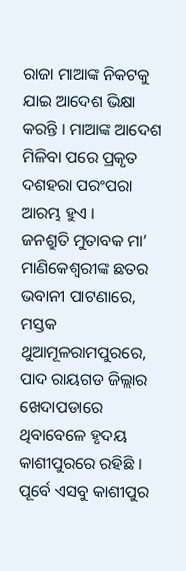ରାଜା ମାଆଙ୍କ ନିକଟକୁ ଯାଇ ଆଦେଶ ଭିକ୍ଷା କରନ୍ତି । ମାଆଙ୍କ ଆଦେଶ ମିଳିବା ପରେ ପ୍ରକୃତ ଦଶହରା ପରଂପରା ଆରମ୍ଭ ହୁଏ ।
ଜନଶ୍ରୁତି ମୁତାବକ ମା’ ମାଣିକେଶ୍ଵରୀଙ୍କ ଛତର ଭବାନୀ ପାଟଣାରେ, ମସ୍ତକ ଥୁଆମୂଳରାମପୁରରେ, ପାଦ ରାୟଗଡ ଜିଲ୍ଲାର ଖେଦାପଡାରେ ଥିବାବେଳେ ହୃଦୟ କାଶୀପୁରରେ ରହିଛି । ପୂର୍ବେ ଏସବୁ କାଶୀପୁର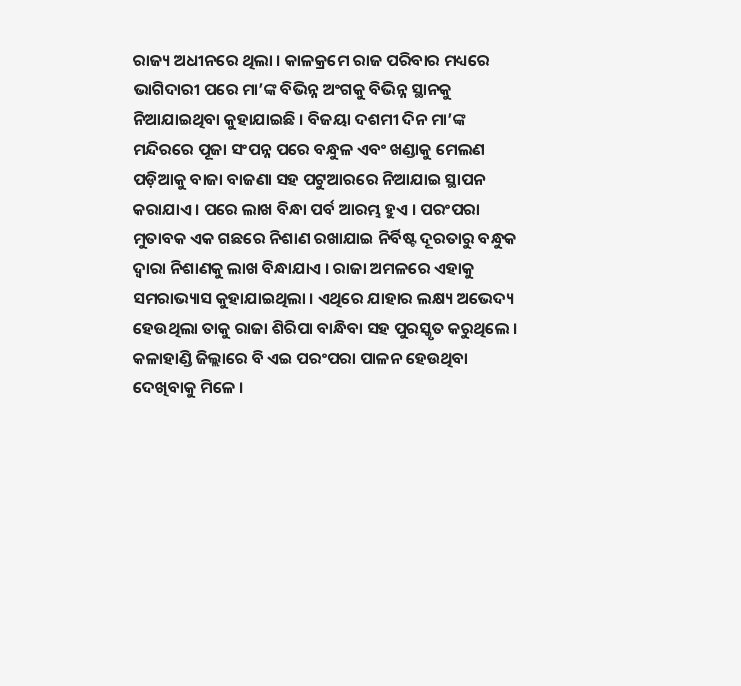ରାଜ୍ୟ ଅଧୀନରେ ଥିଲା । କାଳକ୍ରମେ ରାଜ ପରିବାର ମଧ୍ୟରେ ଭାଗିଦାରୀ ପରେ ମା’ଙ୍କ ବିଭିନ୍ନ ଅଂଗକୁ ବିଭିନ୍ନ ସ୍ଥାନକୁ ନିଆଯାଇଥିବା କୁହାଯାଇଛି । ବିଜୟା ଦଶମୀ ଦିନ ମା’ଙ୍କ ମନ୍ଦିରରେ ପୂଜା ସଂପନ୍ନ ପରେ ବନ୍ଧୁଳ ଏବଂ ଖଣ୍ଡାକୁ ମେଲଣ ପଡ଼ିଆକୁ ବାଜା ବାଜଣା ସହ ପଟୁଆରରେ ନିଆଯାଇ ସ୍ଥାପନ କରାଯାଏ । ପରେ ଲାଖ ବିନ୍ଧା ପର୍ବ ଆରମ୍ଭ ହୁଏ । ପରଂପରା ମୁତାବକ ଏକ ଗଛରେ ନିଶାଣ ରଖାଯାଇ ନିର୍ବିଷ୍ଟ ଦୂରତାରୁ ବନ୍ଧୁକ ଦ୍ବାରା ନିଶାଣକୁ ଲାଖ ବିନ୍ଧାଯାଏ । ରାଜା ଅମଳରେ ଏହାକୁ ସମରାଭ୍ୟାସ କୁହାଯାଇଥିଲା । ଏଥିରେ ଯାହାର ଲକ୍ଷ୍ୟ ଅଭେଦ୍ୟ ହେଉଥିଲା ତାକୁ ରାଜା ଶିରିପା ବାନ୍ଧିବା ସହ ପୁରସ୍କୃତ କରୁଥିଲେ । କଳାହାଣ୍ଡି ଜିଲ୍ଲାରେ ବି ଏଇ ପରଂପରା ପାଳନ ହେଉଥିବା ଦେଖିବାକୁ ମିଳେ ।